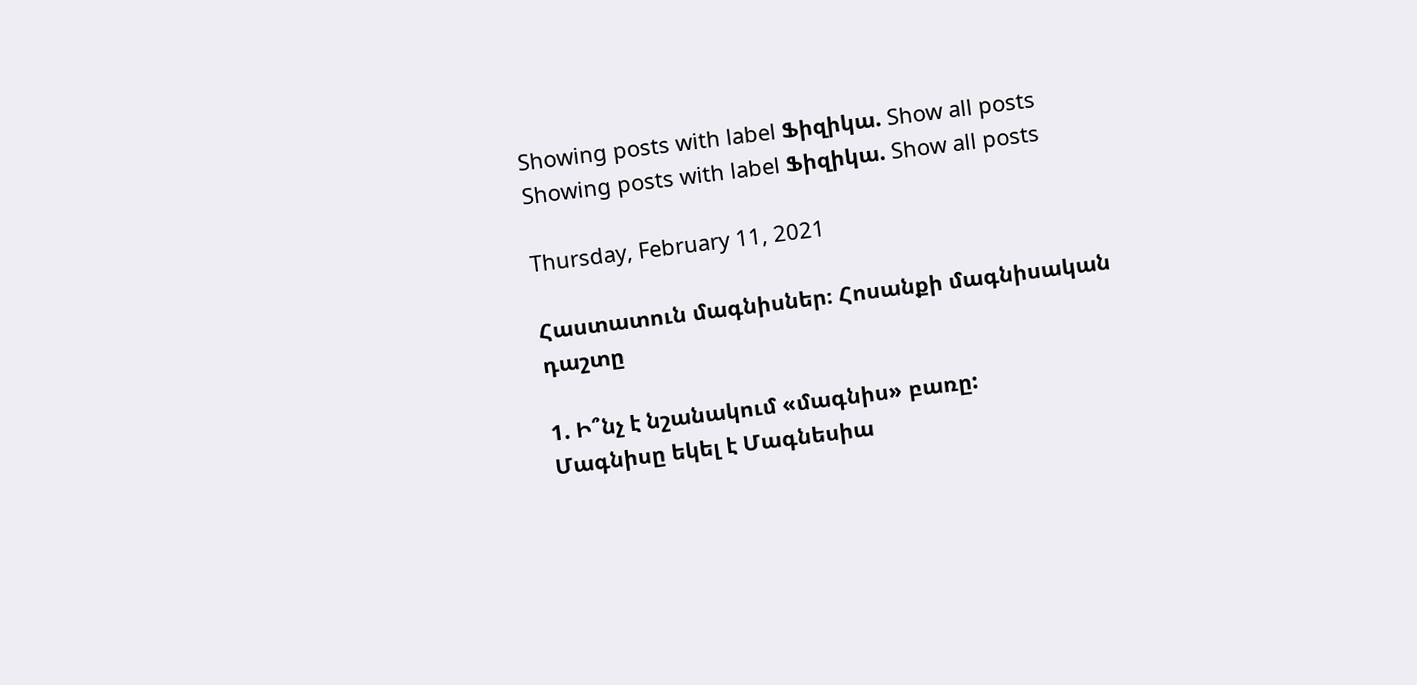Showing posts with label Ֆիզիկա. Show all posts
Showing posts with label Ֆիզիկա. Show all posts

Thursday, February 11, 2021

Հաստատուն մագնիսներ։ Հոսանքի մագնիսական դաշտը

1. Ի՞նչ է նշանակում «մագնիս» բառը:
Մագնիսը եկել է Մագնեսիա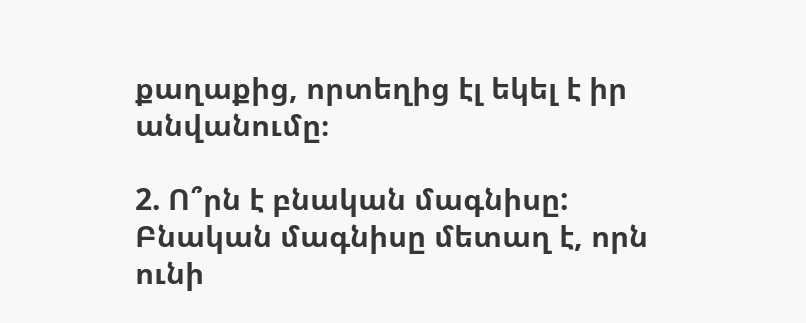քաղաքից, որտեղից էլ եկել է իր անվանումը։

2. Ո՞րն է բնական մագնիսը:
Բնական մագնիսը մետաղ է, որն ունի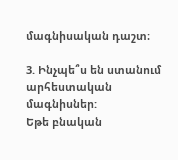մագնիսական դաշտ։

3. Ինչպե՞ս են ստանում արհեստական մագնիսներ:
Եթե բնական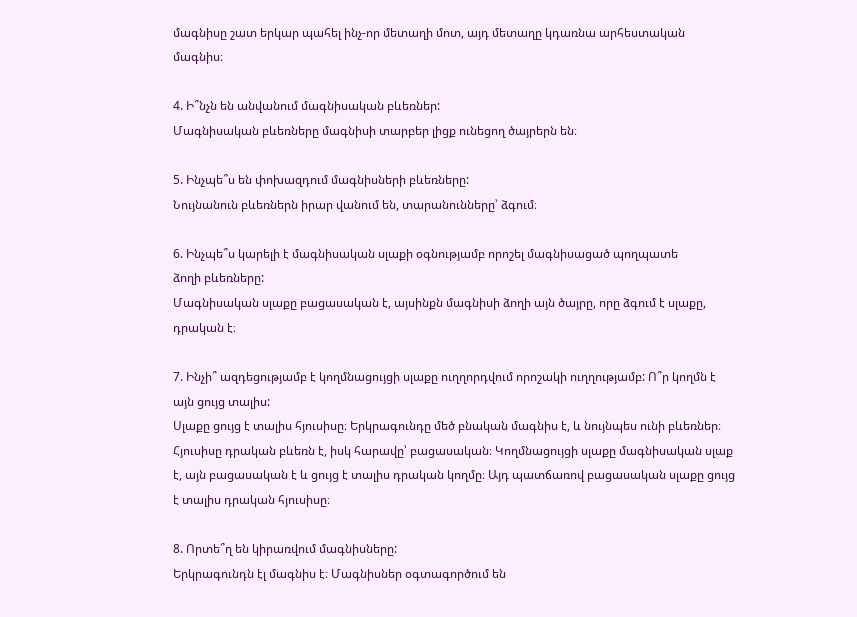մագնիսը շատ երկար պահել ինչ-որ մետաղի մոտ, այդ մետաղը կդառնա արհեստական մագնիս։

4. Ի՞նչն են անվանում մագնիսական բևեռներ:
Մագնիսական բևեռները մագնիսի տարբեր լիցք ունեցող ծայրերն են։

5. Ինչպե՞ս են փոխազդում մագնիսների բևեռները:
Նույնանուն բևեռներն իրար վանում են, տարանունները՝ ձգում։

6. Ինչպե՞ս կարելի է մագնիսական սլաքի օգնությամբ որոշել մագնիսացած պողպատե
ձողի բևեռները:
Մագնիսական սլաքը բացասական է, այսինքն մագնիսի ձողի այն ծայրը, որը ձգում է սլաքը, դրական է։

7. Ինչի՞ ազդեցությամբ է կողմնացույցի սլաքը ուղղորդվում որոշակի ուղղությամբ: Ո՞ր կողմն է այն ցույց տալիս:
Սլաքը ցույց է տալիս հյուսիսը։ Երկրագունդը մեծ բնական մագնիս է, և նույնպես ունի բևեռներ։ Հյուսիսը դրական բևեռն է, իսկ հարավը՝ բացասական։ Կողմնացույցի սլաքը մագնիսական սլաք է, այն բացասական է և ցույց է տալիս դրական կողմը։ Այդ պատճառով բացասական սլաքը ցույց է տալիս դրական հյուսիսը։

8. Որտե՞ղ են կիրառվում մագնիսները:
Երկրագունդն էլ մագնիս է։ Մագնիսներ օգտագործում են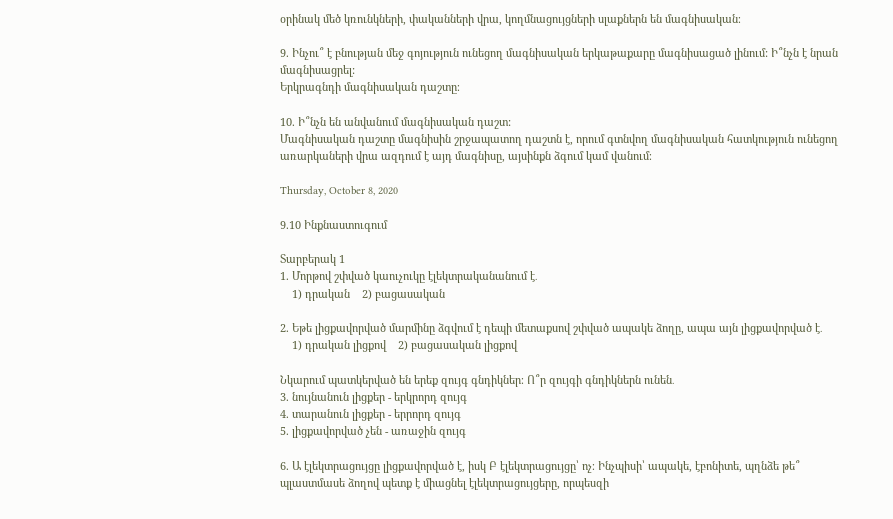օրինակ մեծ կռունկների, փականների վրա, կողմնացույցների սլաքներն են մագնիսական։

9. Ինչու՞ է բնության մեջ գոյություն ունեցող մագնիսական երկաթաքարը մագնիսացած լինում: Ի՞նչն է նրան մագնիսացրել:
Երկրագնդի մագնիսական դաշտը։

10. Ի՞նչն են անվանում մագնիսական դաշտ:
Մագնիսական դաշտը մագնիսին շրջապատող դաշտն է, որում գտնվող մագնիսական հատկություն ունեցող առարկաների վրա ազդում է այդ մագնիսը, այսինքն ձգում կամ վանում։

Thursday, October 8, 2020

9.10 Ինքնաստուգում

Տարբերակ 1
1. Մորթով շփված կաուչուկը էլեկտրականանում է․
    1) դրական    2) բացասական

2. Եթե լիցքավորված մարմինը ձգվում է դեպի մետաքսով շփված ապակե ձողը, ապա այն լիցքավորված է․
    1) դրական լիցքով    2) բացասական լիցքով

Նկարում պատկերված են երեք զույգ գնդիկներ։ Ո՞ր զույգի գնդիկներն ունեն․
3. նույնանուն լիցքեր - երկրորդ զույգ
4. տարանուն լիցքեր - երրորդ զույգ
5. լիցքավորված չեն - առաջին զույգ

6. Ա էլեկտրացույցը լիցքավորված է, իսկ Բ էլեկտրացույցը՝ ոչ։ Ինչպիսի՝ ապակե, էբոնիտե, պղնձե թե՞ պլաստմասե ձողով պետք է միացնել էլեկտրացույցերը, որպեսզի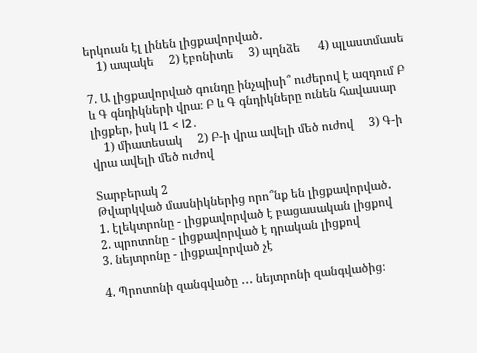երկուսն էլ լինեն լիցքավորված․
    1) ապակե     2) էբոնիտե     3) պղնձե      4) պլաստմասե

7. Ա լիցքավորված գունդը ինչպիսի՞ ուժերով է ազդում Բ և Գ գնդիկների վրա։ Բ և Գ գնդիկները ունեն հավասար լիցքեր, իսկ l1 < l2․
    1) միատեսակ     2) Բ-ի վրա ավելի մեծ ուժով     3) Գ-ի վրա ավելի մեծ ուժով

Տարբերակ 2
Թվարկված մասնիկներից որո՞նք են լիցքավորված․
1. էլեկտրոնը - լիցքավորված է բացասական լիցքով
2. պրոտոնը - լիցքավորված է դրական լիցքով
3. նեյտրոնը - լիցքավորված չէ

4. Պրոտոնի զանգվածը ․․․ նեյտրոնի զանգվածից։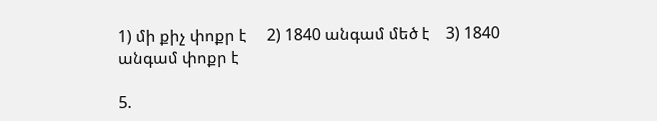1) մի քիչ փոքր է     2) 1840 անգամ մեծ է    3) 1840 անգամ փոքր է

5.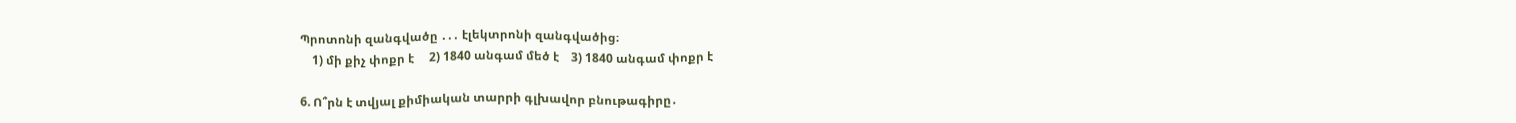Պրոտոնի զանգվածը ․․․ էլեկտրոնի զանգվածից։
    1) մի քիչ փոքր է     2) 1840 անգամ մեծ է    3) 1840 անգամ փոքր է

6. Ո՞րն է տվյալ քիմիական տարրի գլխավոր բնութագիրը․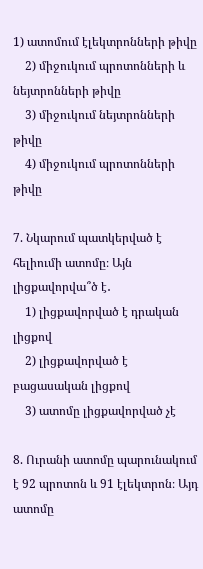1) ատոմում էլեկտրոնների թիվը
    2) միջուկում պրոտոնների և նեյտրոնների թիվը
    3) միջուկում նեյտրոնների թիվը
    4) միջուկում պրոտոնների թիվը

7. Նկարում պատկերված է հելիումի ատոմը։ Այն լիցքավորվա՞ծ է․
    1) լիցքավորված է դրական լիցքով
    2) լիցքավորված է բացասական լիցքով
    3) ատոմը լիցքավորված չէ

8. Ուրանի ատոմը պարունակում է 92 պրոտոն և 91 էլեկտրոն։ Այդ ատոմը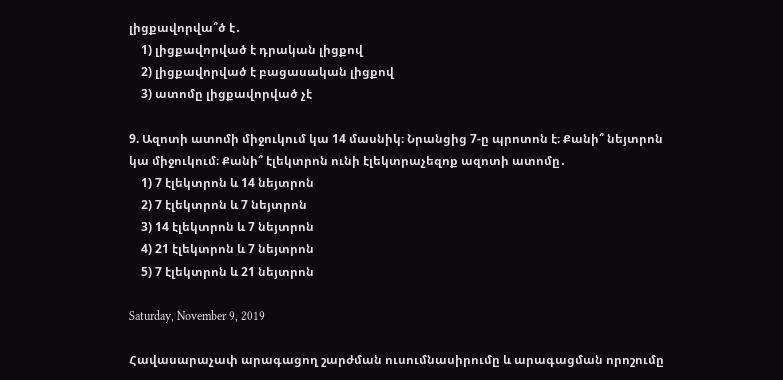լիցքավորվա՞ծ է․
    1) լիցքավորված է դրական լիցքով
    2) լիցքավորված է բացասական լիցքով
    3) ատոմը լիցքավորված չէ

9. Ազոտի ատոմի միջուկում կա 14 մասնիկ։ Նրանցից 7-ը պրոտոն է։ Քանի՞ նեյտրոն կա միջուկում։ Քանի՞ էլեկտրոն ունի էլեկտրաչեզոք ազոտի ատոմը․
    1) 7 էլեկտրոն և 14 նեյտրոն
    2) 7 էլեկտրոն և 7 նեյտրոն
    3) 14 էլեկտրոն և 7 նեյտրոն
    4) 21 էլեկտրոն և 7 նեյտրոն
    5) 7 էլեկտրոն և 21 նեյտրոն

Saturday, November 9, 2019

Հավասարաչափ արագացող շարժման ուսումնասիրումը և արագացման որոշումը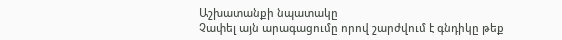Աշխատանքի նպատակը
Չափել այն արագացումը որով շարժվում է գնդիկը թեք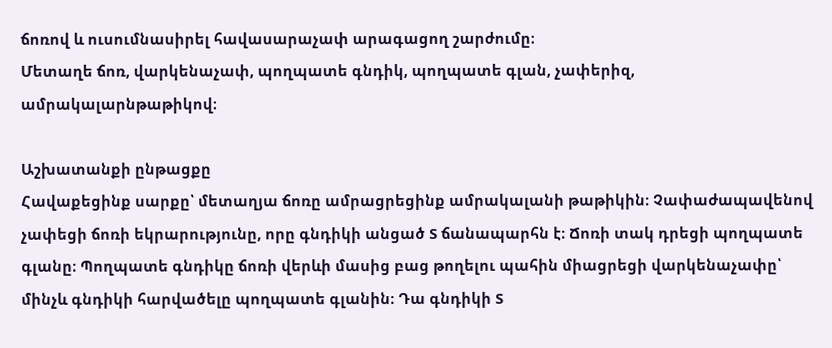ճոռով և ուսումնասիրել հավասարաչափ արագացող շարժումը։
Մետաղե ճոռ, վարկենաչափ, պողպատե գնդիկ, պողպատե գլան, չափերիզ, ամրակալարնթաթիկով։

Աշխատանքի ընթացքը
Հավաքեցինք սարքը՝ մետաղյա ճոռը ամրացրեցինք ամրակալանի թաթիկին։ Չափաժապավենով չափեցի ճոռի եկրարությունը, որը գնդիկի անցած S ճանապարհն է։ Ճոռի տակ դրեցի պողպատե գլանը։ Պողպատե գնդիկը ճոռի վերևի մասից բաց թողելու պահին միացրեցի վարկենաչափը՝ մինչև գնդիկի հարվածելը պողպատե գլանին։ Դա գնդիկի S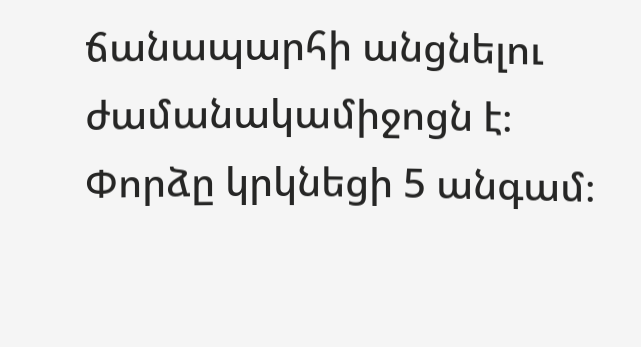ճանապարհի անցնելու ժամանակամիջոցն է։
Փորձը կրկնեցի 5 անգամ։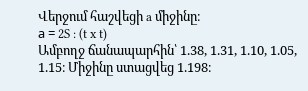Վերջում հաշվեցի a միջինը։
а = 2S : (t x t)
Ամբողջ ճանապարհին՝ 1.38, 1.31, 1.10, 1.05, 1.15։ Միջինը ստացվեց 1.198։